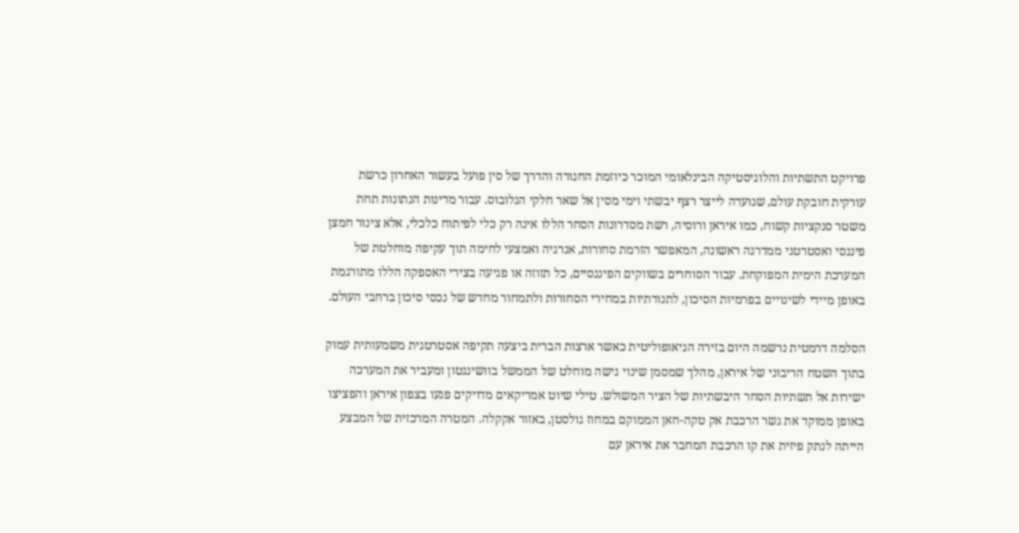פרויקט התשתיות והלוגיסטיקה הבינלאומי המוכר כיוזמת החגורה והדרך של סין פועל בעשור האחרון כרשת עורקית חובקת עולם, שנועדה לייצר רצף יבשתי וימי מסין אל שאר חלקי הגלובוס. עבור מדינות הנתונות תחת משטר סנקציות קשוח, כמו איראן ורוסיה, רשת מסדרונות הסחר הללו אינה רק כלי לפיתוח כלכלי, אלא צינור חמצן פיננסי ואסטרטגי ממדרגה ראשונה, המאפשר הזרמת סחורות, אנרגיה ואמצעי לחימה תוך עקיפה מוחלטת של המערכת הימית המפוקחת. עבור הסוחרים בשווקים הפיננסיים, כל תזוזה או פגיעה בצירי האספקה הללו מתורגמת באופן מיידי לשינויים בפרמיות הסיכון, לתנודתיות במחירי הסחורות ולתמחור מחדש של נכסי סיכון ברחבי העולם.

הסלמה דרמטית נרשמה היום בזירה הגיאופוליטית כאשר ארצות הברית ביצעה תקיפה אסטרטגית משמעותית עמוק בתוך השטח הריבוני של איראן, מהלך שמסמן שינוי גישה מוחלט של הממשל בוושינגטון ומעביר את המערכה ישירות אל תשתיות הסחר היבשתיות של הציר המשולש. טילי שיוט אמריקאים מדויקים פגעו בצפון איראן והפציצו באופן ממוקד את גשר הרכבת אק טקה-חאן הממוקם במחוז גולסטן, באזור אקקלה. המטרה המרכזית של המבצע הייתה לנתק פיזית את קו הרכבת המחבר את איראן עם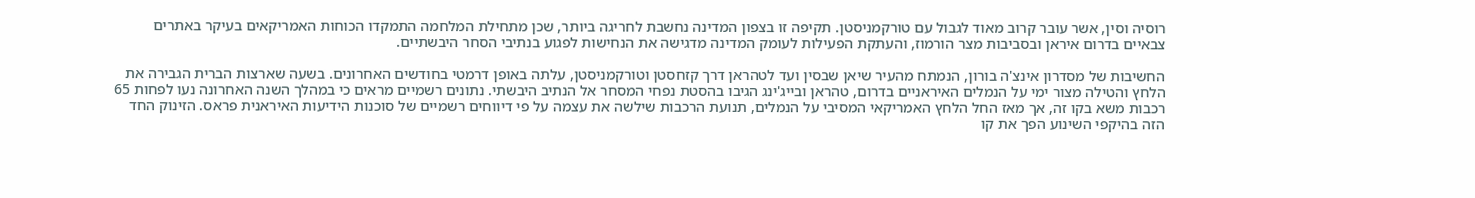רוסיה וסין, אשר עובר קרוב מאוד לגבול עם טורקמניסטן. תקיפה זו בצפון המדינה נחשבת לחריגה ביותר, שכן מתחילת המלחמה התמקדו הכוחות האמריקאים בעיקר באתרים צבאיים בדרום איראן ובסביבות מצר הורמוז, והעתקת הפעילות לעומק המדינה מדגישה את הנחישות לפגוע בנתיבי הסחר היבשתיים.

החשיבות של מסדרון אינצ'ה בורון, הנמתח מהעיר שיאן שבסין ועד לטהראן דרך קזחסטן וטורקמניסטן, עלתה באופן דרמטי בחודשים האחרונים. בשעה שארצות הברית הגבירה את הלחץ והטילה מצור ימי על הנמלים האיראניים בדרום, טהראן ובייג'ינג הגיבו בהסטת נפחי המסחר אל הנתיב היבשתי. נתונים רשמיים מראים כי במהלך השנה האחרונה נעו לפחות 65 רכבות משא בקו זה, אך מאז החל הלחץ האמריקאי המסיבי על הנמלים, תנועת הרכבות שילשה את עצמה על פי דיווחים רשמיים של סוכנות הידיעות האיראנית פראס. הזינוק החד הזה בהיקפי השינוע הפך את קו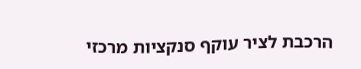הרכבת לציר עוקף סנקציות מרכזי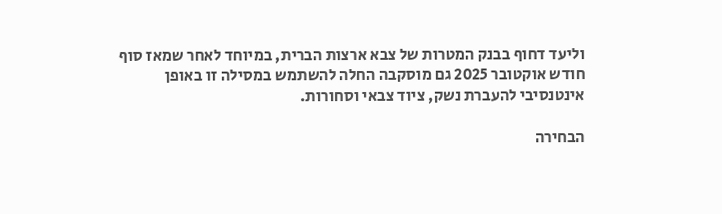וליעד דחוף בבנק המטרות של צבא ארצות הברית, במיוחד לאחר שמאז סוף חודש אוקטובר 2025 גם מוסקבה החלה להשתמש במסילה זו באופן אינטנסיבי להעברת נשק, ציוד צבאי וסחורות.

הבחירה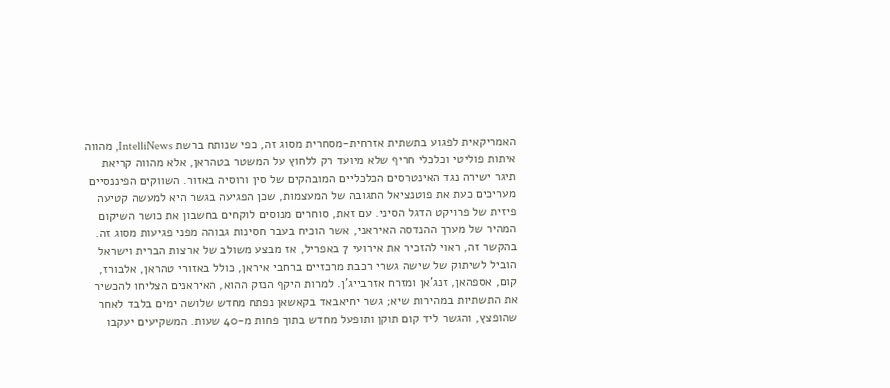האמריקאית לפגוע בתשתית אזרחית-מסחרית מסוג זה, כפי שנותח ברשת IntelliNews, מהווה איתות פוליטי וכלכלי חריף שלא מיועד רק ללחוץ על המשטר בטהראן, אלא מהווה קריאת תיגר ישירה נגד האינטרסים הכלכליים המובהקים של סין ורוסיה באזור. השווקים הפיננסיים מעריכים כעת את פוטנציאל התגובה של המעצמות, שכן הפגיעה בגשר היא למעשה קטיעה פיזית של פרויקט הדגל הסיני. עם זאת, סוחרים מנוסים לוקחים בחשבון את כושר השיקום המהיר של מערך ההנדסה האיראני, אשר הוכיח בעבר חסינות גבוהה מפני פגיעות מסוג זה. בהקשר זה, ראוי להזכיר את אירועי 7 באפריל, אז מבצע משולב של ארצות הברית וישראל הוביל לשיתוק של שישה גשרי רכבת מרכזיים ברחבי איראן, כולל באזורי טהראן, אלבורז, קום, אספהאן, זנג'אן ומזרח אזרבייג'ן. למרות היקף הנזק ההוא, האיראנים הצליחו להכשיר את התשתיות במהירות שיא; גשר יחיאבאד בקאשאן נפתח מחדש שלושה ימים בלבד לאחר שהופצץ, והגשר ליד קום תוקן ותופעל מחדש בתוך פחות מ-40 שעות. המשקיעים יעקבו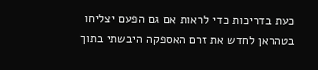כעת בדריכות כדי לראות אם גם הפעם יצליחו בטהראן לחדש את זרם האספקה היבשתי בתוך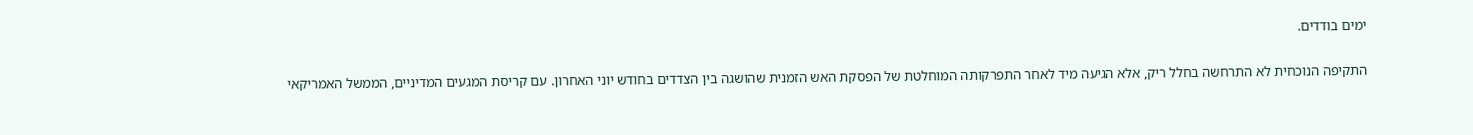ימים בודדים.

התקיפה הנוכחית לא התרחשה בחלל ריק, אלא הגיעה מיד לאחר התפרקותה המוחלטת של הפסקת האש הזמנית שהושגה בין הצדדים בחודש יוני האחרון. עם קריסת המגעים המדיניים, הממשל האמריקאי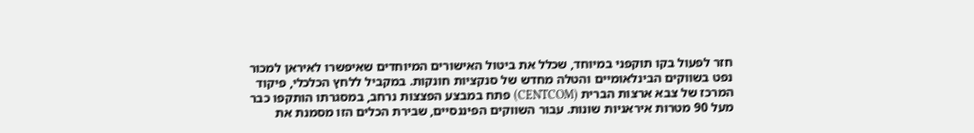חזר לפעול בקו תוקפני במיוחד, שכלל את ביטול האישורים המיוחדים שאיפשרו לאיראן למכור נפט בשווקים הבינלאומיים והטלה מחדש של סנקציות חונקות. במקביל ללחץ הכלכלי, פיקוד המרכז של צבא ארצות הברית (CENTCOM) פתח במבצע הפצצות נרחב, במסגרתו הותקפו כבר מעל 90 מטרות איראניות שונות. עבור השווקים הפיננסיים, שבירת הכלים הזו מסמנת את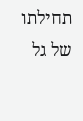תחילתו של גל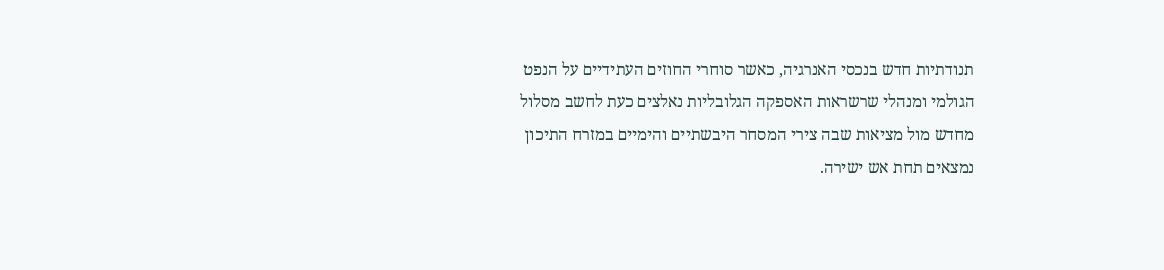תנודתיות חדש בנכסי האנרגיה, כאשר סוחרי החוזים העתידיים על הנפט הגולמי ומנהלי שרשראות האספקה הגלובליות נאלצים כעת לחשב מסלול מחדש מול מציאות שבה צירי המסחר היבשתיים והימיים במזרח התיכון נמצאים תחת אש ישירה.